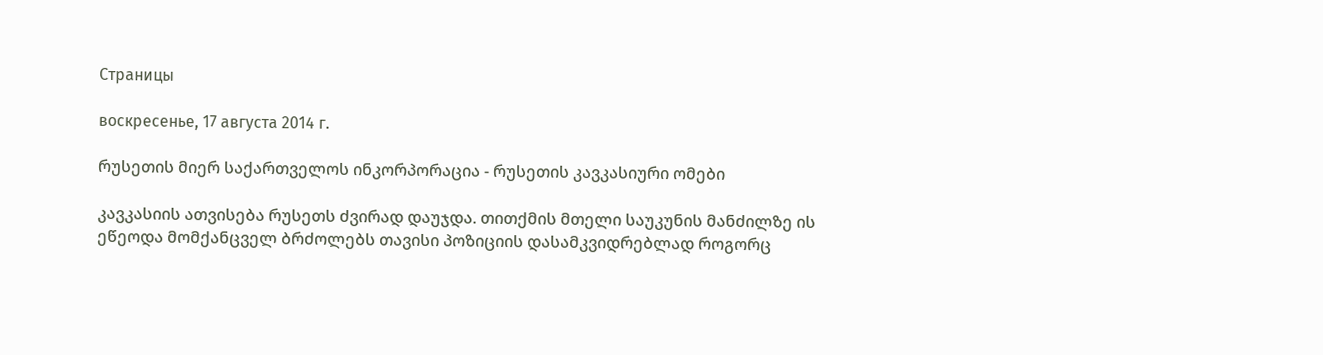Страницы

воскресенье, 17 августа 2014 г.

რუსეთის მიერ საქართველოს ინკორპორაცია - რუსეთის კავკასიური ომები

კავკასიის ათვისება რუსეთს ძვირად დაუჯდა. თითქმის მთელი საუკუნის მანძილზე ის ეწეოდა მომქანცველ ბრძოლებს თავისი პოზიციის დასამკვიდრებლად როგორც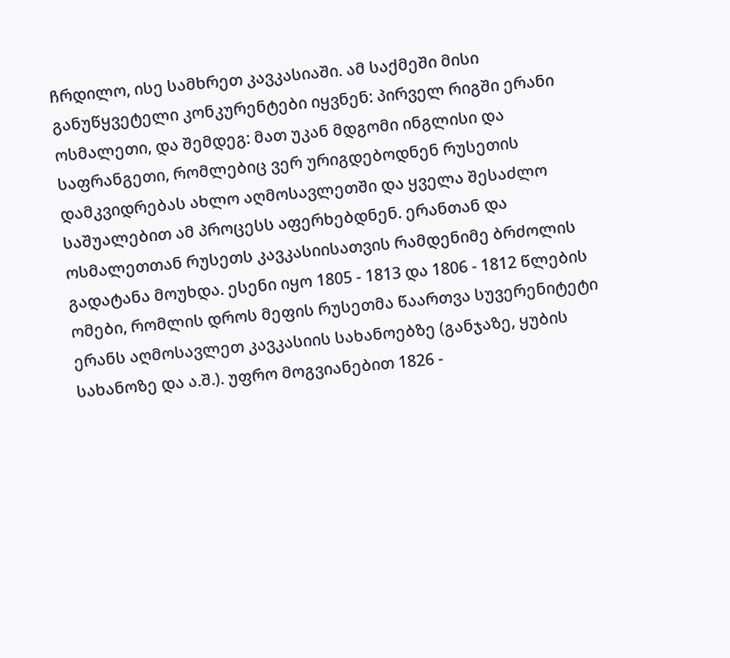ჩრდილო, ისე სამხრეთ კავკასიაში. ამ საქმეში მისი განუწყვეტელი კონკურენტები იყვნენ: პირველ რიგში ერანი ოსმალეთი, და შემდეგ: მათ უკან მდგომი ინგლისი და საფრანგეთი, რომლებიც ვერ ურიგდებოდნენ რუსეთის დამკვიდრებას ახლო აღმოსავლეთში და ყველა შესაძლო
საშუალებით ამ პროცესს აფერხებდნენ. ერანთან და ოსმალეთთან რუსეთს კავკასიისათვის რამდენიმე ბრძოლის გადატანა მოუხდა. ესენი იყო 1805 - 1813 და 1806 - 1812 წლების ომები, რომლის დროს მეფის რუსეთმა წაართვა სუვერენიტეტი ერანს აღმოსავლეთ კავკასიის სახანოებზე (განჯაზე, ყუბის სახანოზე და ა.შ.). უფრო მოგვიანებით 1826 -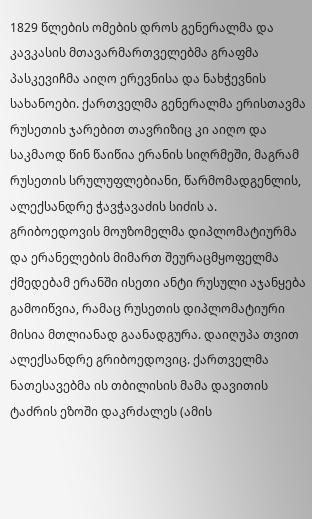1829 წლების ომების დროს გენერალმა და კავკასის მთავარმართველებმა გრაფმა პასკევიჩმა აიღო ერევნისა და ნახჭევნის სახანოები. ქართველმა გენერალმა ერისთავმა რუსეთის ჯარებით თავრიზიც კი აიღო და საკმაოდ წინ წაიწია ერანის სიღრმეში, მაგრამ რუსეთის სრულუფლებიანი, წარმომადგენლის, ალექსანდრე ჭავჭავაძის სიძის ა. გრიბოედოვის მოუზომელმა დიპლომატიურმა და ერანელების მიმართ შეურაცმყოფელმა ქმედებამ ერანში ისეთი ანტი რუსული აჯანყება გამოიწვია, რამაც რუსეთის დიპლომატიური მისია მთლიანად გაანადგურა. დაიღუპა თვით ალექსანდრე გრიბოედოვიც. ქართველმა ნათესავებმა ის თბილისის მამა დავითის ტაძრის ეზოში დაკრძალეს (ამის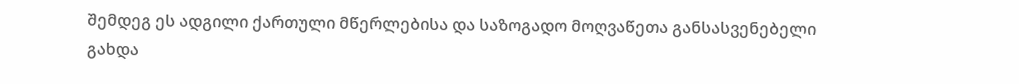შემდეგ ეს ადგილი ქართული მწერლებისა და საზოგადო მოღვაწეთა განსასვენებელი გახდა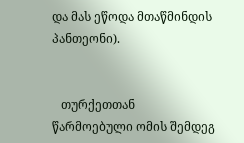და მას ეწოდა მთაწმინდის პანთეონი).


   თურქეთთან წარმოებული ომის შემდეგ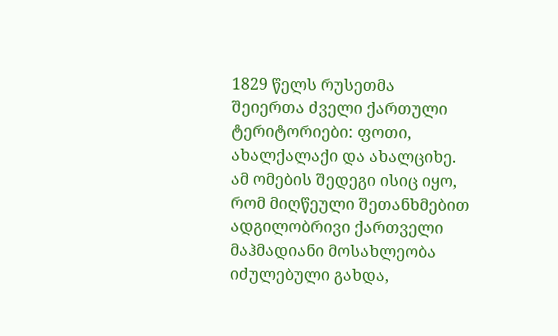1829 წელს რუსეთმა შეიერთა ძველი ქართული ტერიტორიები: ფოთი, ახალქალაქი და ახალციხე. ამ ომების შედეგი ისიც იყო, რომ მიღწეული შეთანხმებით ადგილობრივი ქართველი მაჰმადიანი მოსახლეობა იძულებული გახდა,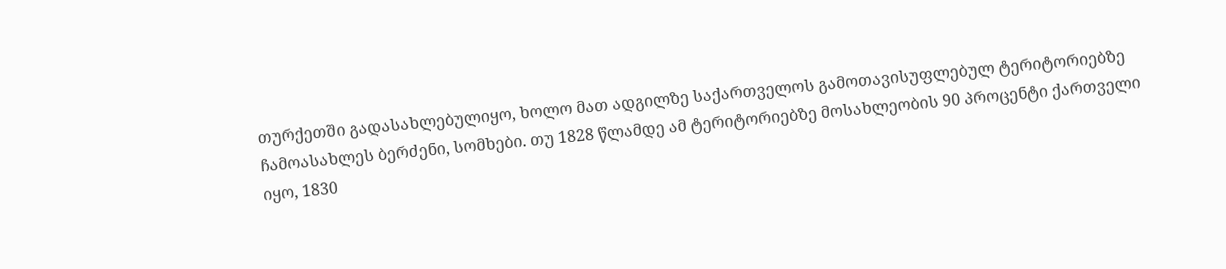თურქეთში გადასახლებულიყო, ხოლო მათ ადგილზე საქართველოს გამოთავისუფლებულ ტერიტორიებზე ჩამოასახლეს ბერძენი, სომხები. თუ 1828 წლამდე ამ ტერიტორიებზე მოსახლეობის 90 პროცენტი ქართველი იყო, 1830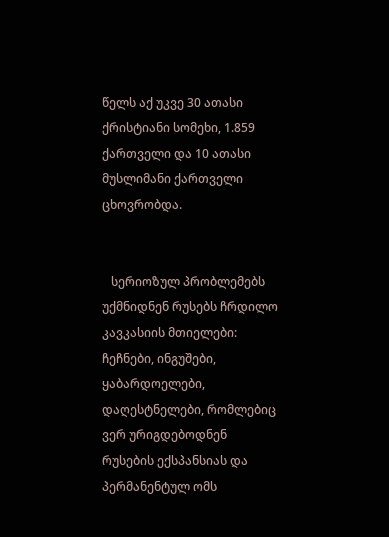წელს აქ უკვე 30 ათასი ქრისტიანი სომეხი, 1.859 ქართველი და 10 ათასი მუსლიმანი ქართველი ცხოვრობდა.


   სერიოზულ პრობლემებს უქმნიდნენ რუსებს ჩრდილო კავკასიის მთიელები: ჩეჩნები, ინგუშები, ყაბარდოელები, დაღესტნელები, რომლებიც ვერ ურიგდებოდნენ რუსების ექსპანსიას და პერმანენტულ ომს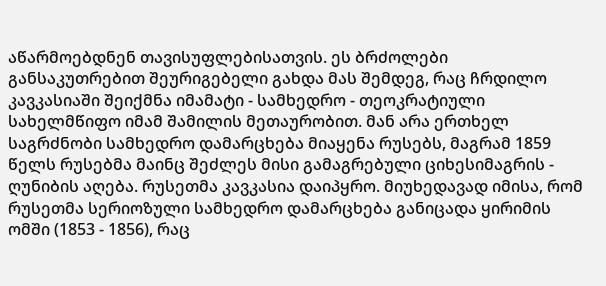აწარმოებდნენ თავისუფლებისათვის. ეს ბრძოლები განსაკუთრებით შეურიგებელი გახდა მას შემდეგ, რაც ჩრდილო კავკასიაში შეიქმნა იმამატი - სამხედრო - თეოკრატიული სახელმწიფო იმამ შამილის მეთაურობით. მან არა ერთხელ საგრძნობი სამხედრო დამარცხება მიაყენა რუსებს, მაგრამ 1859 წელს რუსებმა მაინც შეძლეს მისი გამაგრებული ციხესიმაგრის - ღუნიბის აღება. რუსეთმა კავკასია დაიპყრო. მიუხედავად იმისა, რომ რუსეთმა სერიოზული სამხედრო დამარცხება განიცადა ყირიმის ომში (1853 - 1856), რაც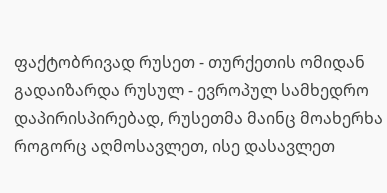ფაქტობრივად რუსეთ - თურქეთის ომიდან გადაიზარდა რუსულ - ევროპულ სამხედრო დაპირისპირებად, რუსეთმა მაინც მოახერხა როგორც აღმოსავლეთ, ისე დასავლეთ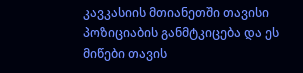კავკასიის მთიანეთში თავისი პოზიციაბის განმტკიცება და ეს მიწები თავის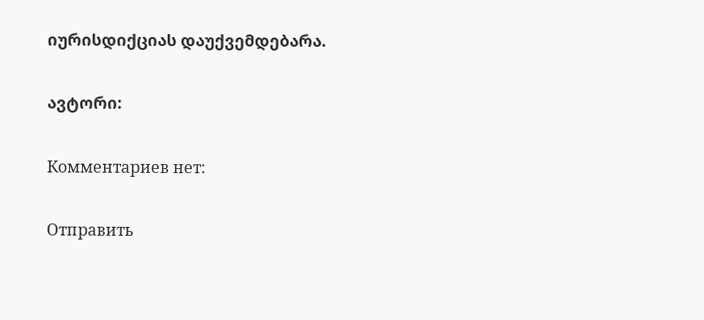იურისდიქციას დაუქვემდებარა.

ავტორი:

Комментариев нет:

Отправить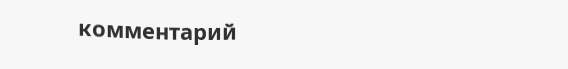комментарий